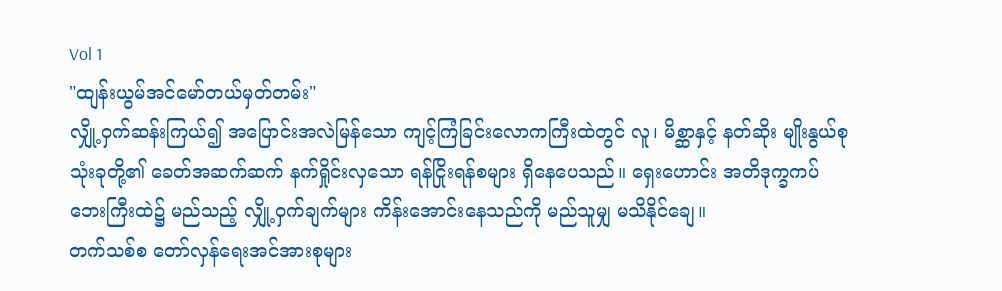Vol 1
"ထျန်းယွမ်အင်မော်တယ်မှတ်တမ်း"
လျှို့ဝှက်ဆန်းကြယ်၍ အပြောင်းအလဲမြန်သော ကျင့်ကြံခြင်းလောကကြီးထဲတွင် လူ၊ မိစ္ဆာနှင့် နတ်ဆိုး မျိုးနွယ်စုသုံးခုတို့၏ ခေတ်အဆက်ဆက် နက်ရှိုင်းလှသော ရန်ငြိုးရန်စများ ရှိနေပေသည်။ ရှေးဟောင်း အတိဒုက္ခကပ်ဘေးကြီးထဲ၌ မည်သည့် လျှို့ဝှက်ချက်များ ကိန်းအောင်းနေသည်ကို မည်သူမျှ မသိနိုင်ချေ။
တက်သစ်စ တော်လှန်ရေးအင်အားစုများ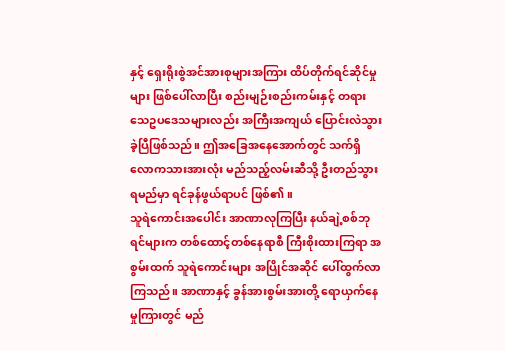နှင့် ရှေးရိုးစွဲအင်အားစုများအကြား ထိပ်တိုက်ရင်ဆိုင်မှုများ ဖြစ်ပေါ်လာပြီး စည်းမျဉ်းစည်းကမ်းနှင့် တရားသေဥပဒေသများလည်း အကြီးအကျယ် ပြောင်းလဲသွားခဲ့ပြီဖြစ်သည်။ ဤအခြေအနေအောက်တွင် သက်ရှိလောကသားအားလုံး မည်သည့်လမ်းဆီသို့ ဦးတည်သွားရမည်မှာ ရင်ခုန်ဖွယ်ရာပင် ဖြစ်၏။
သူရဲကောင်းအပေါင်း အာဏာလုကြပြီး နယ်ချဲ့စစ်ဘုရင်များက တစ်ထောင့်တစ်နေရာစီ ကြီးစိုးထားကြရာ အစွမ်းထက် သူရဲကောင်းများ အပြိုင်အဆိုင် ပေါ်ထွက်လာကြသည်။ အာဏာနှင့် ခွန်အားစွမ်းအားတို့ ရောယှက်နေမှုကြားတွင် မည်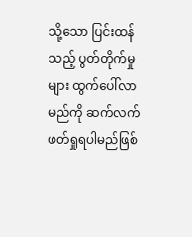သို့သော ပြင်းထန်သည့် ပွတ်တိုက်မှုများ ထွက်ပေါ်လာမည်ကို ဆက်လက် ဖတ်ရှုရပါမည်ဖြစ်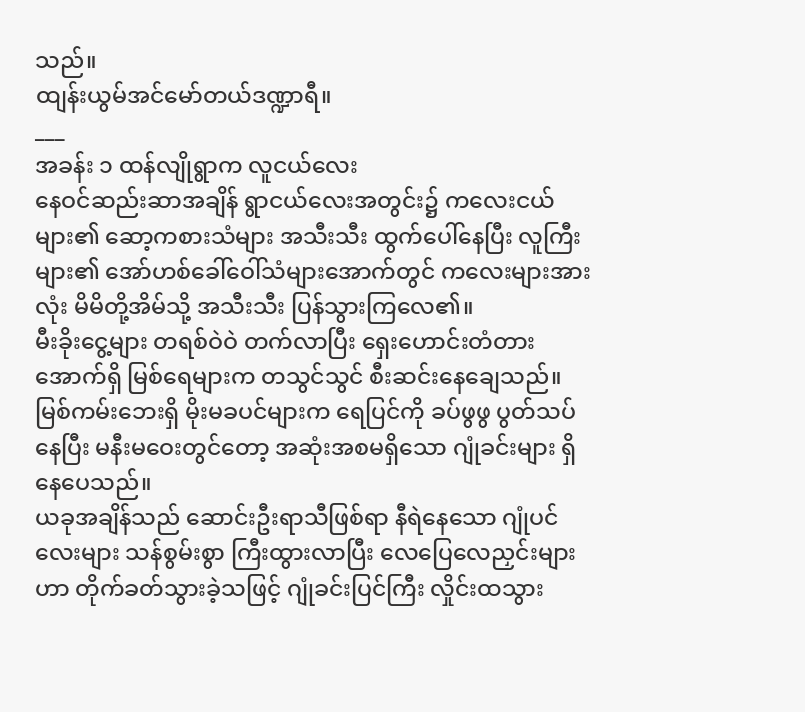သည်။
ထျန်းယွမ်အင်မော်တယ်ဒဏ္ဍာရီ။
___
အခန်း ၁ ထန်လျိုရွာက လူငယ်လေး
နေဝင်ဆည်းဆာအချိန် ရွာငယ်လေးအတွင်း၌ ကလေးငယ်များ၏ ဆော့ကစားသံများ အသီးသီး ထွက်ပေါ်နေပြီး လူကြီးများ၏ အော်ဟစ်ခေါ်ဝေါ်သံများအောက်တွင် ကလေးများအားလုံး မိမိတို့အိမ်သို့ အသီးသီး ပြန်သွားကြလေ၏။
မီးခိုးငွေ့များ တရစ်ဝဲဝဲ တက်လာပြီး ရှေးဟောင်းတံတားအောက်ရှိ မြစ်ရေများက တသွင်သွင် စီးဆင်းနေချေသည်။ မြစ်ကမ်းဘေးရှိ မိုးမခပင်များက ရေပြင်ကို ခပ်ဖွဖွ ပွတ်သပ်နေပြီး မနီးမဝေးတွင်တော့ အဆုံးအစမရှိသော ဂျုံခင်းများ ရှိနေပေသည်။
ယခုအချိန်သည် ဆောင်းဦးရာသီဖြစ်ရာ နီရဲနေသော ဂျုံပင်လေးများ သန်စွမ်းစွာ ကြီးထွားလာပြီး လေပြေလေညှင်းများဟာ တိုက်ခတ်သွားခဲ့သဖြင့် ဂျုံခင်းပြင်ကြီး လှိုင်းထသွား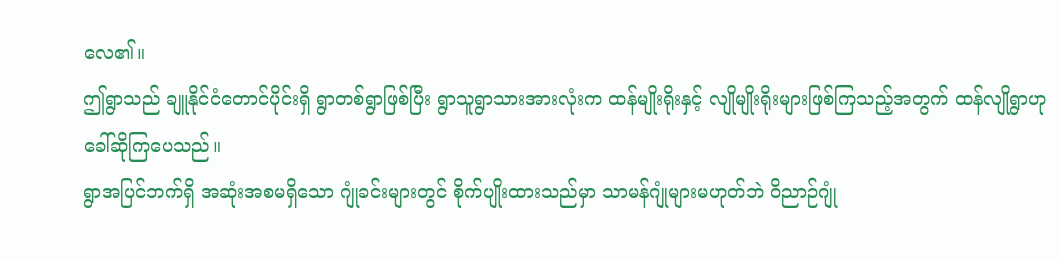လေ၏။
ဤရွာသည် ချူနိုင်ငံတောင်ပိုင်းရှိ ရွာတစ်ရွာဖြစ်ပြီး ရွာသူရွာသားအားလုံးက ထန်မျိုးရိုးနှင့် လျိုမျိုးရိုးများဖြစ်ကြသည့်အတွက် ထန်လျိုရွာဟု ခေါ်ဆိုကြပေသည်။
ရွာအပြင်ဘက်ရှိ အဆုံးအစမရှိသော ဂျုံခင်းများတွင် စိုက်ပျိုးထားသည်မှာ သာမန်ဂျုံများမဟုတ်ဘဲ ဝိညာဉ်ဂျုံ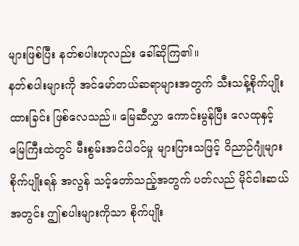များဖြစ်ပြီး နတ်စပါးဟုလည်း ခေါ်ဆိုကြ၏။
နတ်စပါးများကို အင်မော်တယ်ဆရာများအတွက် သီးသန့်စိုက်ပျိုးထားခြင်း ဖြစ်လေသည်။ မြေဆီလွှာ ကောင်းမွန်ပြီး လေထုနှင့် မြေကြီးထဲတွင် မီးစွမ်းအင်ပါဝင်မှု များပြားသဖြင့် ဝိညာဉ်ဂျုံများ စိုက်ပျိုးရန် အလွန် သင့်တော်သည့်အတွက် ပတ်လည် မိုင်ငါးဆယ်အတွင်း ဤစပါးများကိုသာ စိုက်ပျိုး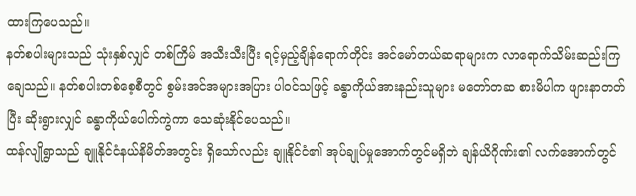ထားကြပေသည်။
နတ်စပါးများသည် သုံးနှစ်လျှင် တစ်ကြိမ် အသီးသီးပြီး ရင့်မှည့်ချိန်ရောက်တိုင်း အင်မော်တယ်ဆရာများက လာရောက်သိမ်းဆည်းကြချေသည်။ နတ်စပါးတစ်စေ့စီတွင် စွမ်းအင်အများအပြား ပါဝင်သဖြင့် ခန္ဓာကိုယ်အားနည်းသူများ မတော်တဆ စားမိပါက ဖျားနာတတ်ပြီး ဆိုးရွားလျှင် ခန္ဓာကိုယ်ပေါက်ကွဲကာ သေဆုံးနိုင်ပေသည်။
ထန်လျိုရွာသည် ချူနိုင်ငံနယ်နိမိတ်အတွင်း ရှိသော်လည်း ချူနိုင်ငံ၏ အုပ်ချုပ်မှုအောက်တွင်မရှိဘဲ ချန်ယိဂိုဏ်း၏ လက်အောက်တွင်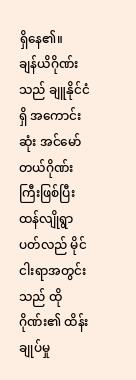ရှိနေ၏။
ချန်ယိဂိုဏ်းသည် ချူနိုင်ငံရှိ အကောင်းဆုံး အင်မော်တယ်ဂိုဏ်းကြီးဖြစ်ပြီး ထန်လျိုရွာပတ်လည် မိုင်ငါးရာအတွင်းသည် ထိုဂိုဏ်း၏ ထိန်းချုပ်မှု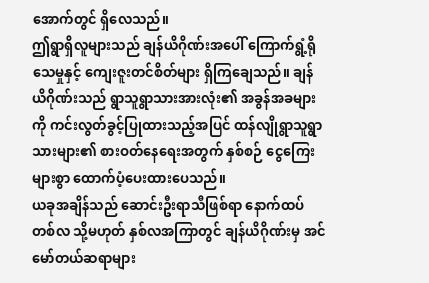အောက်တွင် ရှိလေသည်။
ဤရွာရှိလူများသည် ချန်ယိဂိုဏ်းအပေါ် ကြောက်ရွံ့ရိုသေမှုနှင့် ကျေးဇူးတင်စိတ်များ ရှိကြချေသည်။ ချန်ယိဂိုဏ်းသည် ရွာသူရွာသားအားလုံး၏ အခွန်အခများကို ကင်းလွတ်ခွင့်ပြုထားသည့်အပြင် ထန်လျိုရွာသူရွာသားများ၏ စားဝတ်နေရေးအတွက် နှစ်စဉ် ငွေကြေးများစွာ ထောက်ပံ့ပေးထားပေသည်။
ယခုအချိန်သည် ဆောင်းဦးရာသီဖြစ်ရာ နောက်ထပ် တစ်လ သို့မဟုတ် နှစ်လအကြာတွင် ချန်ယိဂိုဏ်းမှ အင်မော်တယ်ဆရာများ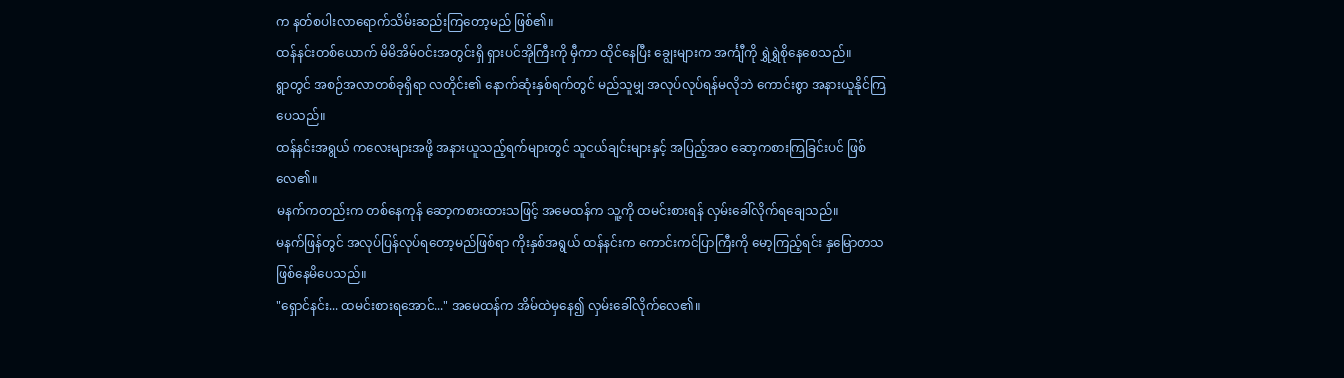က နတ်စပါးလာရောက်သိမ်းဆည်းကြတော့မည် ဖြစ်၏။
ထန်နင်းတစ်ယောက် မိမိအိမ်ဝင်းအတွင်းရှိ ရှားပင်အိုကြီးကို မှီကာ ထိုင်နေပြီး ချွေးများက အင်္ကျီကို ရွှဲရွှဲစိုနေစေသည်။
ရွာတွင် အစဉ်အလာတစ်ခုရှိရာ လတိုင်း၏ နောက်ဆုံးနှစ်ရက်တွင် မည်သူမျှ အလုပ်လုပ်ရန်မလိုဘဲ ကောင်းစွာ အနားယူနိုင်ကြပေသည်။
ထန်နင်းအရွယ် ကလေးများအဖို့ အနားယူသည့်ရက်များတွင် သူငယ်ချင်းများနှင့် အပြည့်အဝ ဆော့ကစားကြခြင်းပင် ဖြစ်လေ၏။
မနက်ကတည်းက တစ်နေကုန် ဆော့ကစားထားသဖြင့် အမေထန်က သူ့ကို ထမင်းစားရန် လှမ်းခေါ်လိုက်ရချေသည်။
မနက်ဖြန်တွင် အလုပ်ပြန်လုပ်ရတော့မည်ဖြစ်ရာ ကိုးနှစ်အရွယ် ထန်နင်းက ကောင်းကင်ပြာကြီးကို မော့ကြည့်ရင်း နှမြောတသ ဖြစ်နေမိပေသည်။
"ရှောင်နင်း... ထမင်းစားရအောင်..." အမေထန်က အိမ်ထဲမှနေ၍ လှမ်းခေါ်လိုက်လေ၏။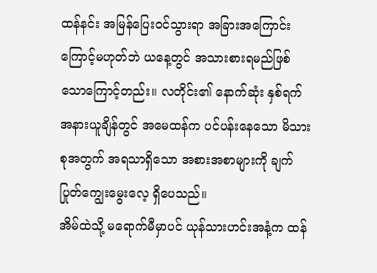ထန်နင်း အမြန်ပြေးဝင်သွားရာ အခြားအကြောင်းကြောင့်မဟုတ်ဘဲ ယနေ့တွင် အသားစားရမည်ဖြစ်သောကြောင့်တည်း။ လတိုင်း၏ နောက်ဆုံး နှစ်ရက် အနားယူချိန်တွင် အမေထန်က ပင်ပန်းနေသော မိသားစုအတွက် အရသာရှိသော အစားအစာများကို ချက်ပြုတ်ကျွေးမွေးလေ့ ရှိပေသည်။
အိမ်ထဲသို့ မရောက်မီမှာပင် ယုန်သားဟင်းအနံ့က ထန်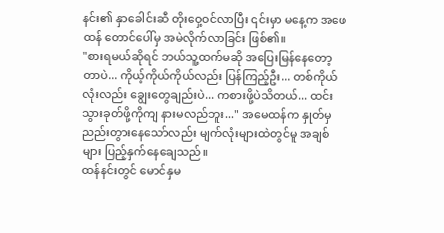နင်း၏ နှာခေါင်းဆီ တိုးဝှေ့ဝင်လာပြီး ၎င်းမှာ မနေ့က အဖေထန် တောင်ပေါ်မှ အမဲလိုက်လာခြင်း ဖြစ်၏။
"စားရမယ်ဆိုရင် ဘယ်သူ့ထက်မဆို အပြေးမြန်နေတော့တာပဲ... ကိုယ့်ကိုယ်ကိုယ်လည်း ပြန်ကြည့်ဦး... တစ်ကိုယ်လုံးလည်း ချွေးတွေချည်းပဲ... ကစားဖို့ပဲသိတယ်... ထင်းသွားခုတ်ဖို့ကိုကျ နားမလည်ဘူး..." အမေထန်က နှုတ်မှ ညည်းတွားနေသော်လည်း မျက်လုံးများထဲတွင်မူ အချစ်များ ပြည့်နှက်နေချေသည်။
ထန်နင်းတွင် မောင်နှမ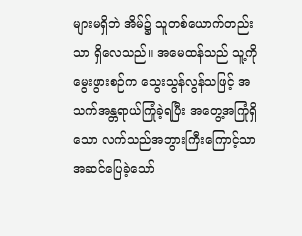များမရှိဘဲ အိမ်၌ သူတစ်ယောက်တည်းသာ ရှိလေသည်။ အမေထန်သည် သူ့ကိုမွေးဖွားစဉ်က သွေးသွန်လွန်သဖြင့် အသက်အန္တရာယ်ကြုံခဲ့ရပြီး အတွေ့အကြုံရှိသော လက်သည်အဘွားကြီးကြောင့်သာ အဆင်ပြေခဲ့သော်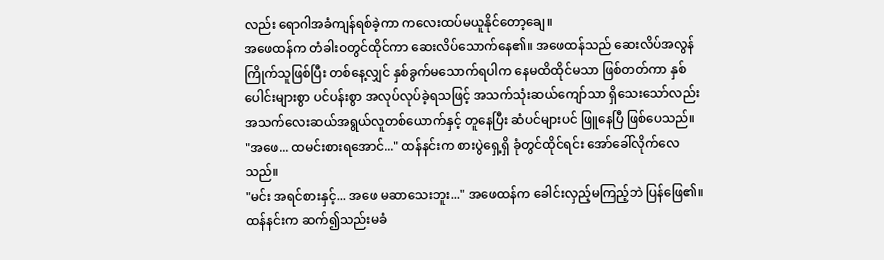လည်း ရောဂါအခံကျန်ရစ်ခဲ့ကာ ကလေးထပ်မယူနိုင်တော့ချေ။
အဖေထန်က တံခါးဝတွင်ထိုင်ကာ ဆေးလိပ်သောက်နေ၏။ အဖေထန်သည် ဆေးလိပ်အလွန်ကြိုက်သူဖြစ်ပြီး တစ်နေ့လျှင် နှစ်ခွက်မသောက်ရပါက နေမထိထိုင်မသာ ဖြစ်တတ်ကာ နှစ်ပေါင်းများစွာ ပင်ပန်းစွာ အလုပ်လုပ်ခဲ့ရသဖြင့် အသက်သုံးဆယ်ကျော်သာ ရှိသေးသော်လည်း အသက်လေးဆယ်အရွယ်လူတစ်ယောက်နှင့် တူနေပြီး ဆံပင်များပင် ဖြူနေပြီ ဖြစ်ပေသည်။
"အဖေ... ထမင်းစားရအောင်..." ထန်နင်းက စားပွဲရှေ့ရှိ ခုံတွင်ထိုင်ရင်း အော်ခေါ်လိုက်လေသည်။
"မင်း အရင်စားနှင့်... အဖေ မဆာသေးဘူး..." အဖေထန်က ခေါင်းလှည့်မကြည့်ဘဲ ပြန်ဖြေ၏။
ထန်နင်းက ဆက်၍သည်းမခံ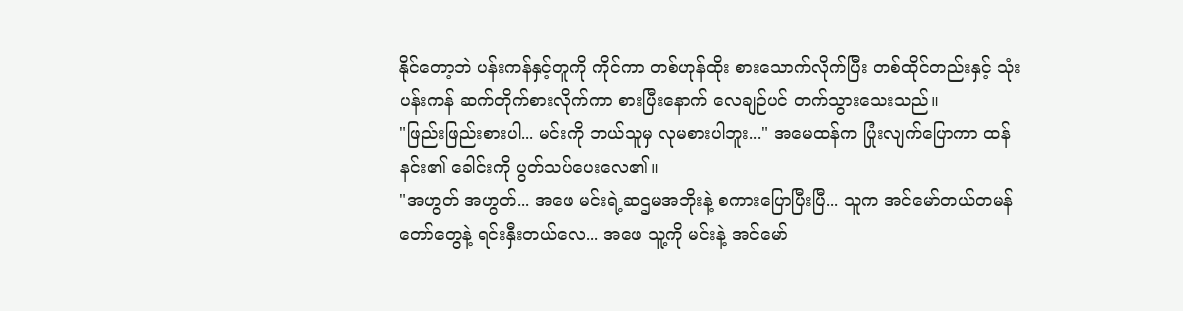နိုင်တော့ဘဲ ပန်းကန်နှင့်တူကို ကိုင်ကာ တစ်ဟုန်ထိုး စားသောက်လိုက်ပြီး တစ်ထိုင်တည်းနှင့် သုံးပန်းကန် ဆက်တိုက်စားလိုက်ကာ စားပြီးနောက် လေချဉ်ပင် တက်သွားသေးသည်။
"ဖြည်းဖြည်းစားပါ... မင်းကို ဘယ်သူမှ လုမစားပါဘူး..." အမေထန်က ပြုံးလျက်ပြောကာ ထန်နင်း၏ ခေါင်းကို ပွတ်သပ်ပေးလေ၏။
"အဟွတ် အဟွတ်... အဖေ မင်းရဲ့ဆဌမအဘိုးနဲ့ စကားပြောပြီးပြီ... သူက အင်မော်တယ်တမန်တော်တွေနဲ့ ရင်းနှီးတယ်လေ... အဖေ သူ့ကို မင်းနဲ့ အင်မော်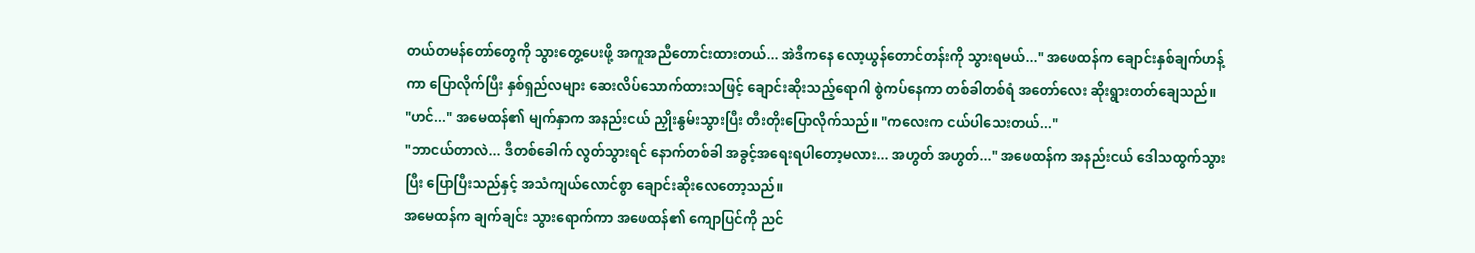တယ်တမန်တော်တွေကို သွားတွေ့ပေးဖို့ အကူအညီတောင်းထားတယ်... အဲဒီကနေ လော့ယွန်တောင်တန်းကို သွားရမယ်..." အဖေထန်က ချောင်းနှစ်ချက်ဟန့်ကာ ပြောလိုက်ပြီး နှစ်ရှည်လများ ဆေးလိပ်သောက်ထားသဖြင့် ချောင်းဆိုးသည့်ရောဂါ စွဲကပ်နေကာ တစ်ခါတစ်ရံ အတော်လေး ဆိုးရွားတတ်ချေသည်။
"ဟင်..." အမေထန်၏ မျက်နှာက အနည်းငယ် ညှိုးနွမ်းသွားပြီး တီးတိုးပြောလိုက်သည်။ "ကလေးက ငယ်ပါသေးတယ်..."
"ဘာငယ်တာလဲ... ဒီတစ်ခေါက် လွတ်သွားရင် နောက်တစ်ခါ အခွင့်အရေးရပါတော့မလား... အဟွတ် အဟွတ်..." အဖေထန်က အနည်းငယ် ဒေါသထွက်သွားပြီး ပြောပြီးသည်နှင့် အသံကျယ်လောင်စွာ ချောင်းဆိုးလေတော့သည်။
အမေထန်က ချက်ချင်း သွားရောက်ကာ အဖေထန်၏ ကျောပြင်ကို ညင်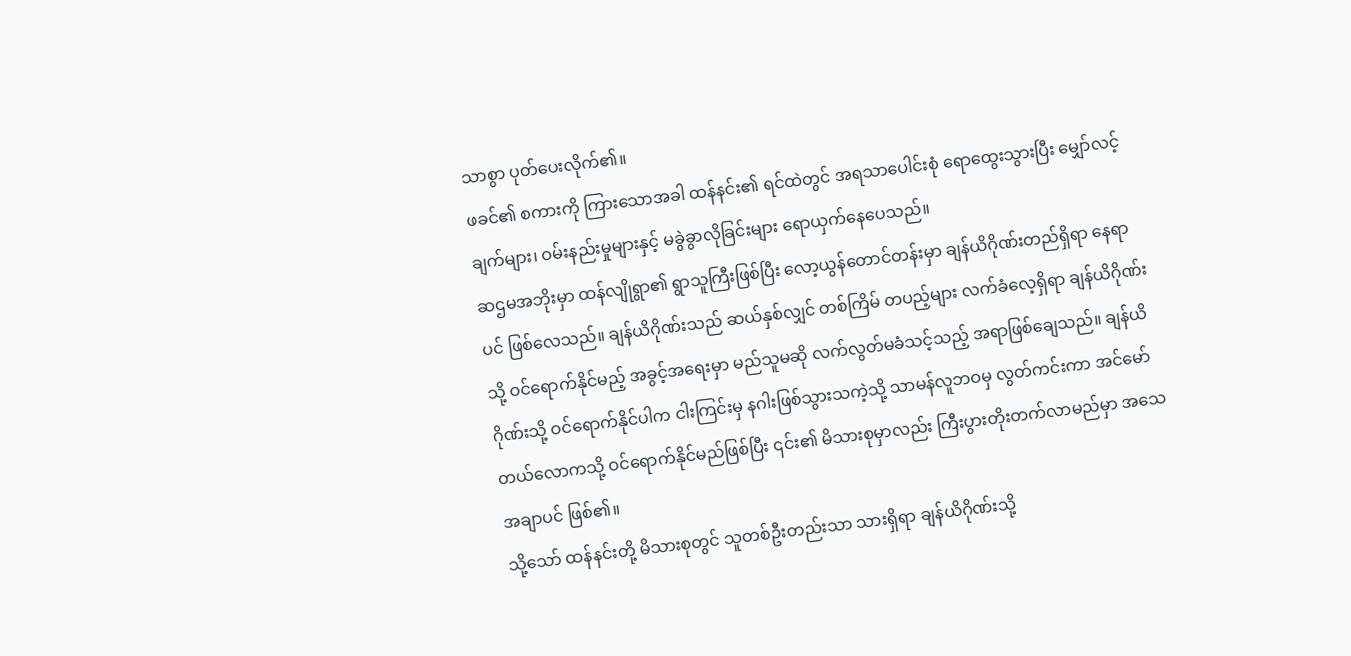သာစွာ ပုတ်ပေးလိုက်၏။
ဖခင်၏ စကားကို ကြားသောအခါ ထန်နင်း၏ ရင်ထဲတွင် အရသာပေါင်းစုံ ရောထွေးသွားပြီး မျှော်လင့်ချက်များ၊ ဝမ်းနည်းမှုများနှင့် မခွဲခွာလိုခြင်းများ ရောယှက်နေပေသည်။
ဆဌမအဘိုးမှာ ထန်လျိုရွာ၏ ရွာသူကြီးဖြစ်ပြီး လော့ယွန်တောင်တန်းမှာ ချန်ယိဂိုဏ်းတည်ရှိရာ နေရာပင် ဖြစ်လေသည်။ ချန်ယိဂိုဏ်းသည် ဆယ်နှစ်လျှင် တစ်ကြိမ် တပည့်များ လက်ခံလေ့ရှိရာ ချန်ယိဂိုဏ်းသို့ ဝင်ရောက်နိုင်မည့် အခွင့်အရေးမှာ မည်သူမဆို လက်လွတ်မခံသင့်သည့် အရာဖြစ်ချေသည်။ ချန်ယိဂိုဏ်းသို့ ဝင်ရောက်နိုင်ပါက ငါးကြင်းမှ နဂါးဖြစ်သွားသကဲ့သို့ သာမန်လူဘဝမှ လွတ်ကင်းကာ အင်မော်တယ်လောကသို့ ဝင်ရောက်နိုင်မည်ဖြစ်ပြီး ၎င်း၏ မိသားစုမှာလည်း ကြီးပွားတိုးတက်လာမည်မှာ အသေအချာပင် ဖြစ်၏။
သို့သော် ထန်နင်းတို့ မိသားစုတွင် သူတစ်ဦးတည်းသာ သားရှိရာ ချန်ယိဂိုဏ်းသို့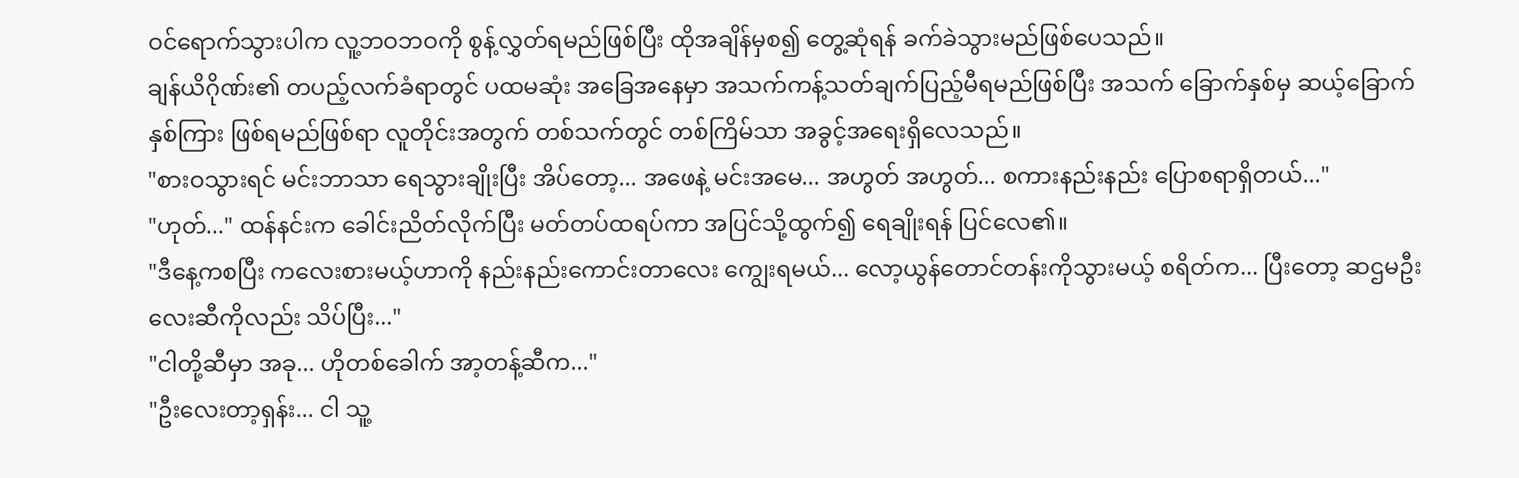ဝင်ရောက်သွားပါက လူ့ဘဝဘဝကို စွန့်လွှတ်ရမည်ဖြစ်ပြီး ထိုအချိန်မှစ၍ တွေ့ဆုံရန် ခက်ခဲသွားမည်ဖြစ်ပေသည်။
ချန်ယိဂိုဏ်း၏ တပည့်လက်ခံရာတွင် ပထမဆုံး အခြေအနေမှာ အသက်ကန့်သတ်ချက်ပြည့်မီရမည်ဖြစ်ပြီး အသက် ခြောက်နှစ်မှ ဆယ့်ခြောက်နှစ်ကြား ဖြစ်ရမည်ဖြစ်ရာ လူတိုင်းအတွက် တစ်သက်တွင် တစ်ကြိမ်သာ အခွင့်အရေးရှိလေသည်။
"စားဝသွားရင် မင်းဘာသာ ရေသွားချိုးပြီး အိပ်တော့... အဖေနဲ့ မင်းအမေ... အဟွတ် အဟွတ်... စကားနည်းနည်း ပြောစရာရှိတယ်..."
"ဟုတ်..." ထန်နင်းက ခေါင်းညိတ်လိုက်ပြီး မတ်တပ်ထရပ်ကာ အပြင်သို့ထွက်၍ ရေချိုးရန် ပြင်လေ၏။
"ဒီနေ့ကစပြီး ကလေးစားမယ့်ဟာကို နည်းနည်းကောင်းတာလေး ကျွေးရမယ်... လော့ယွန်တောင်တန်းကိုသွားမယ့် စရိတ်က... ပြီးတော့ ဆဌမဦးလေးဆီကိုလည်း သိပ်ပြီး..."
"ငါတို့ဆီမှာ အခု... ဟိုတစ်ခေါက် အာ့တန့်ဆီက..."
"ဦးလေးတာ့ရှန်း... ငါ သူ့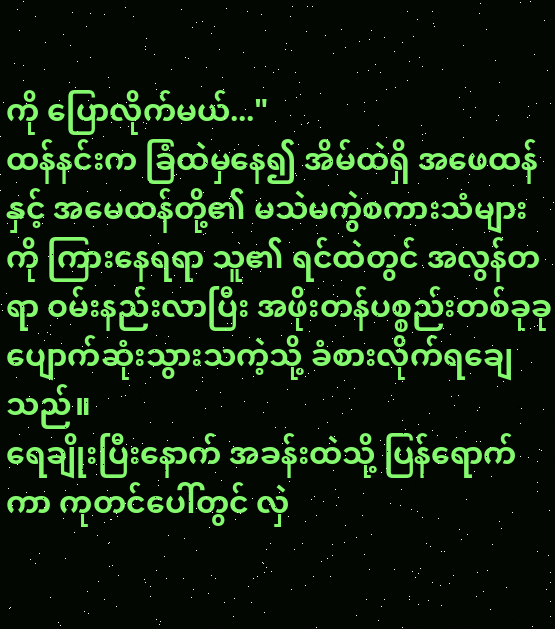ကို ပြောလိုက်မယ်..."
ထန်နင်းက ခြံထဲမှနေ၍ အိမ်ထဲရှိ အဖေထန်နှင့် အမေထန်တို့၏ မသဲမကွဲစကားသံများကို ကြားနေရရာ သူ၏ ရင်ထဲတွင် အလွန်တရာ ဝမ်းနည်းလာပြီး အဖိုးတန်ပစ္စည်းတစ်ခုခု ပျောက်ဆုံးသွားသကဲ့သို့ ခံစားလိုက်ရချေသည်။
ရေချိုးပြီးနောက် အခန်းထဲသို့ ပြန်ရောက်ကာ ကုတင်ပေါ်တွင် လှဲ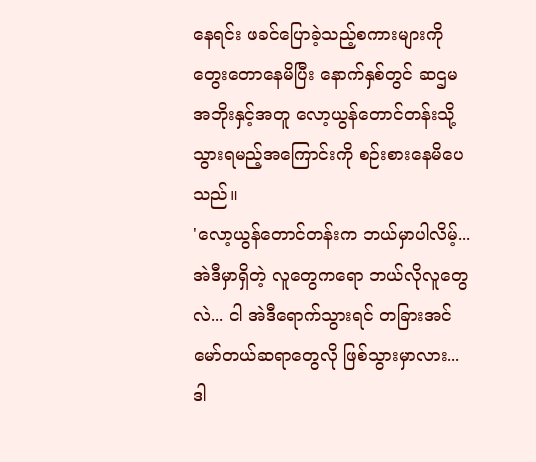နေရင်း ဖခင်ပြောခဲ့သည့်စကားများကို တွေးတောနေမိပြီး နောက်နှစ်တွင် ဆဌမအဘိုးနှင့်အတူ လော့ယွန်တောင်တန်းသို့ သွားရမည့်အကြောင်းကို စဉ်းစားနေမိပေသည်။
'လော့ယွန်တောင်တန်းက ဘယ်မှာပါလိမ့်... အဲဒီမှာရှိတဲ့ လူတွေကရော ဘယ်လိုလူတွေလဲ... ငါ အဲဒီရောက်သွားရင် တခြားအင်မော်တယ်ဆရာတွေလို ဖြစ်သွားမှာလား... ဒါ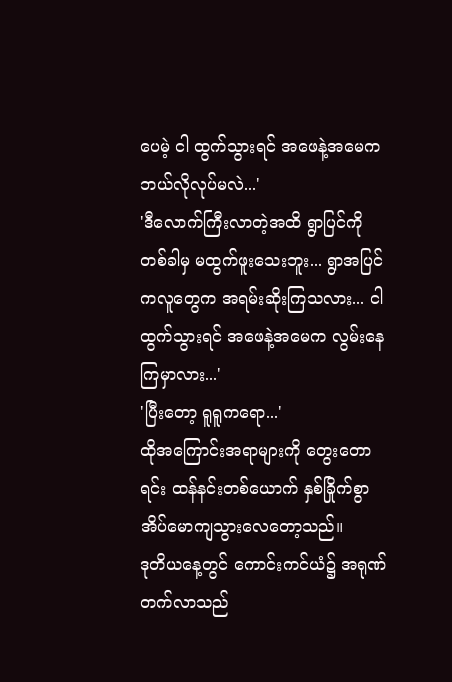ပေမဲ့ ငါ ထွက်သွားရင် အဖေနဲ့အမေက ဘယ်လိုလုပ်မလဲ...'
'ဒီလောက်ကြီးလာတဲ့အထိ ရွာပြင်ကို တစ်ခါမှ မထွက်ဖူးသေးဘူး... ရွာအပြင်ကလူတွေက အရမ်းဆိုးကြသလား... ငါ ထွက်သွားရင် အဖေနဲ့အမေက လွမ်းနေကြမှာလား...'
'ပြီးတော့ ရူရူကရော...'
ထိုအကြောင်းအရာများကို တွေးတောရင်း ထန်နင်းတစ်ယောက် နှစ်ခြိုက်စွာ အိပ်မောကျသွားလေတော့သည်။
ဒုတိယနေ့တွင် ကောင်းကင်ယံ၌ အရုဏ်တက်လာသည်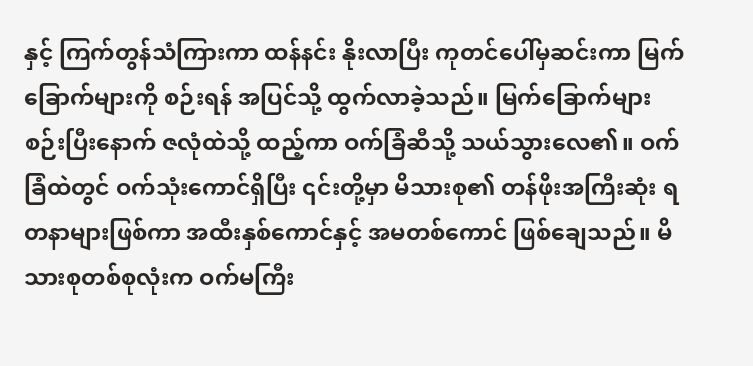နှင့် ကြက်တွန်သံကြားကာ ထန်နင်း နိုးလာပြီး ကုတင်ပေါ်မှဆင်းကာ မြက်ခြောက်များကို စဉ်းရန် အပြင်သို့ ထွက်လာခဲ့သည်။ မြက်ခြောက်များ စဉ်းပြီးနောက် ဇလုံထဲသို့ ထည့်ကာ ဝက်ခြံဆီသို့ သယ်သွားလေ၏။ ဝက်ခြံထဲတွင် ဝက်သုံးကောင်ရှိပြီး ၎င်းတို့မှာ မိသားစု၏ တန်ဖိုးအကြီးဆုံး ရတနာများဖြစ်ကာ အထီးနှစ်ကောင်နှင့် အမတစ်ကောင် ဖြစ်ချေသည်။ မိသားစုတစ်စုလုံးက ဝက်မကြီး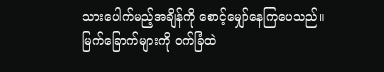သားပေါက်မည့်အချိန်ကို စောင့်မျှော်နေကြပေသည်။
မြက်ခြောက်များကို ဝက်ခြံထဲ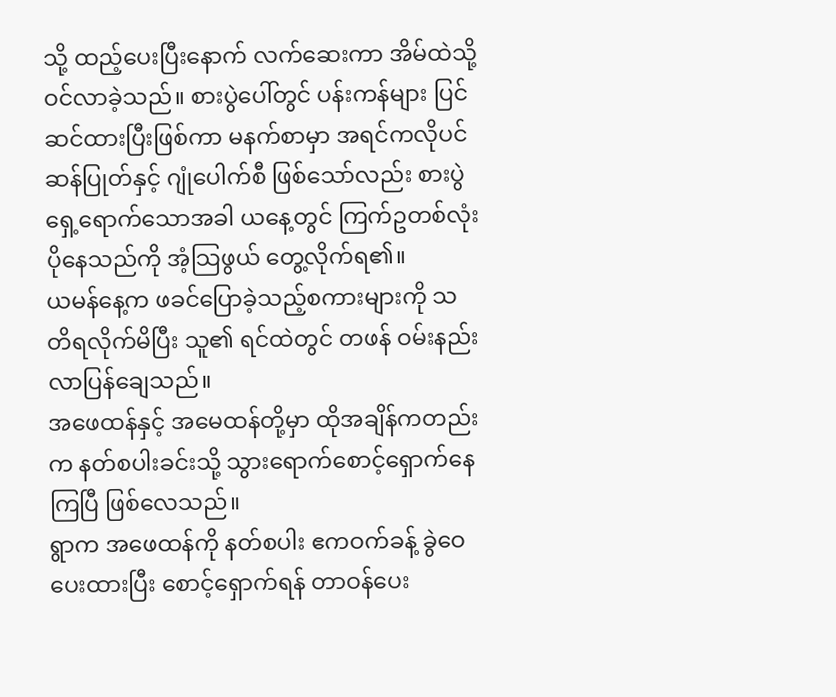သို့ ထည့်ပေးပြီးနောက် လက်ဆေးကာ အိမ်ထဲသို့ ဝင်လာခဲ့သည်။ စားပွဲပေါ်တွင် ပန်းကန်များ ပြင်ဆင်ထားပြီးဖြစ်ကာ မနက်စာမှာ အရင်ကလိုပင် ဆန်ပြုတ်နှင့် ဂျုံပေါက်စီ ဖြစ်သော်လည်း စားပွဲရှေ့ရောက်သောအခါ ယနေ့တွင် ကြက်ဥတစ်လုံး ပိုနေသည်ကို အံ့သြဖွယ် တွေ့လိုက်ရ၏။
ယမန်နေ့က ဖခင်ပြောခဲ့သည့်စကားများကို သတိရလိုက်မိပြီး သူ၏ ရင်ထဲတွင် တဖန် ဝမ်းနည်းလာပြန်ချေသည်။
အဖေထန်နှင့် အမေထန်တို့မှာ ထိုအချိန်ကတည်းက နတ်စပါးခင်းသို့ သွားရောက်စောင့်ရှောက်နေကြပြီ ဖြစ်လေသည်။
ရွာက အဖေထန်ကို နတ်စပါး ဧကဝက်ခန့် ခွဲဝေပေးထားပြီး စောင့်ရှောက်ရန် တာဝန်ပေး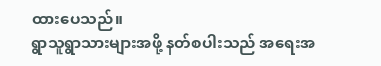ထားပေသည်။
ရွာသူရွာသားများအဖို့ နတ်စပါးသည် အရေးအ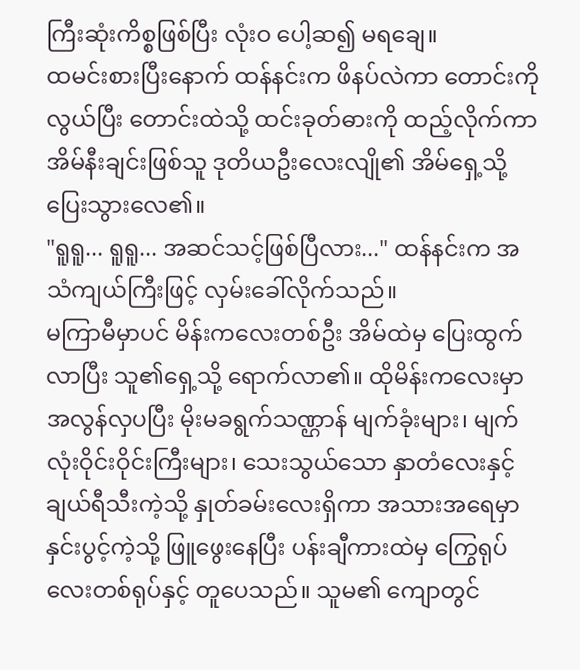ကြီးဆုံးကိစ္စဖြစ်ပြီး လုံးဝ ပေါ့ဆ၍ မရချေ။
ထမင်းစားပြီးနောက် ထန်နင်းက ဖိနပ်လဲကာ တောင်းကိုလွယ်ပြီး တောင်းထဲသို့ ထင်းခုတ်ဓားကို ထည့်လိုက်ကာ အိမ်နီးချင်းဖြစ်သူ ဒုတိယဦးလေးလျို၏ အိမ်ရှေ့သို့ ပြေးသွားလေ၏။
"ရူရူ... ရူရူ... အဆင်သင့်ဖြစ်ပြီလား..." ထန်နင်းက အသံကျယ်ကြီးဖြင့် လှမ်းခေါ်လိုက်သည်။
မကြာမီမှာပင် မိန်းကလေးတစ်ဦး အိမ်ထဲမှ ပြေးထွက်လာပြီး သူ၏ရှေ့သို့ ရောက်လာ၏။ ထိုမိန်းကလေးမှာ အလွန်လှပပြီး မိုးမခရွက်သဏ္ဌာန် မျက်ခုံးများ၊ မျက်လုံးဝိုင်းဝိုင်းကြီးများ၊ သေးသွယ်သော နှာတံလေးနှင့် ချယ်ရီသီးကဲ့သို့ နှုတ်ခမ်းလေးရှိကာ အသားအရေမှာ နှင်းပွင့်ကဲ့သို့ ဖြူဖွေးနေပြီး ပန်းချီကားထဲမှ ကြွေရုပ်လေးတစ်ရုပ်နှင့် တူပေသည်။ သူမ၏ ကျောတွင်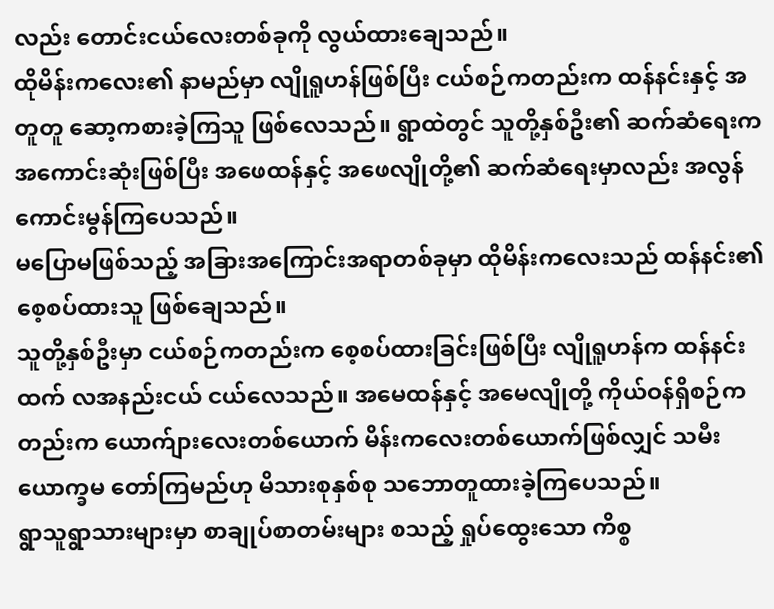လည်း တောင်းငယ်လေးတစ်ခုကို လွယ်ထားချေသည်။
ထိုမိန်းကလေး၏ နာမည်မှာ လျိုရူဟန်ဖြစ်ပြီး ငယ်စဉ်ကတည်းက ထန်နင်းနှင့် အတူတူ ဆော့ကစားခဲ့ကြသူ ဖြစ်လေသည်။ ရွာထဲတွင် သူတို့နှစ်ဦး၏ ဆက်ဆံရေးက အကောင်းဆုံးဖြစ်ပြီး အဖေထန်နှင့် အဖေလျိုတို့၏ ဆက်ဆံရေးမှာလည်း အလွန်ကောင်းမွန်ကြပေသည်။
မပြောမဖြစ်သည့် အခြားအကြောင်းအရာတစ်ခုမှာ ထိုမိန်းကလေးသည် ထန်နင်း၏ စေ့စပ်ထားသူ ဖြစ်ချေသည်။
သူတို့နှစ်ဦးမှာ ငယ်စဉ်ကတည်းက စေ့စပ်ထားခြင်းဖြစ်ပြီး လျိုရူဟန်က ထန်နင်းထက် လအနည်းငယ် ငယ်လေသည်။ အမေထန်နှင့် အမေလျိုတို့ ကိုယ်ဝန်ရှိစဉ်ကတည်းက ယောက်ျားလေးတစ်ယောက် မိန်းကလေးတစ်ယောက်ဖြစ်လျှင် သမီးယောက္ခမ တော်ကြမည်ဟု မိသားစုနှစ်စု သဘောတူထားခဲ့ကြပေသည်။
ရွာသူရွာသားများမှာ စာချုပ်စာတမ်းများ စသည့် ရှုပ်ထွေးသော ကိစ္စ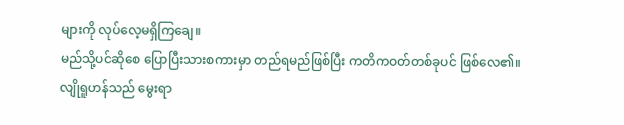များကို လုပ်လေ့မရှိကြချေ။
မည်သို့ပင်ဆိုစေ ပြောပြီးသားစကားမှာ တည်ရမည်ဖြစ်ပြီး ကတိကဝတ်တစ်ခုပင် ဖြစ်လေ၏။
လျိုရူဟန်သည် မွေးရာ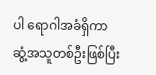ပါ ရောဂါအခံရှိကာ ဆွံ့အသူတစ်ဦးဖြစ်ပြီး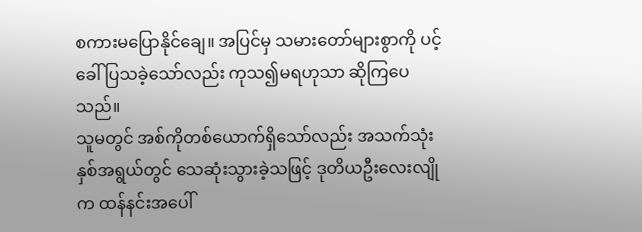စကားမပြောနိုင်ချေ။ အပြင်မှ သမားတော်များစွာကို ပင့်ခေါ်ပြသခဲ့သော်လည်း ကုသ၍မရဟုသာ ဆိုကြပေသည်။
သူမတွင် အစ်ကိုတစ်ယောက်ရှိသော်လည်း အသက်သုံးနှစ်အရွယ်တွင် သေဆုံးသွားခဲ့သဖြင့် ဒုတိယဦးလေးလျိုက ထန်နင်းအပေါ်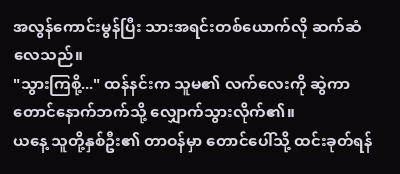အလွန်ကောင်းမွန်ပြီး သားအရင်းတစ်ယောက်လို ဆက်ဆံလေသည်။
"သွားကြစို့..." ထန်နင်းက သူမ၏ လက်လေးကို ဆွဲကာ တောင်နောက်ဘက်သို့ လျှောက်သွားလိုက်၏။
ယနေ့ သူတို့နှစ်ဦး၏ တာဝန်မှာ တောင်ပေါ်သို့ ထင်းခုတ်ရန်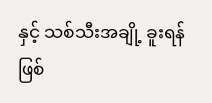နှင့် သစ်သီးအချို့ ခူးရန်ဖြစ်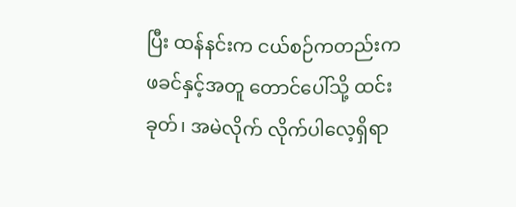ပြီး ထန်နင်းက ငယ်စဉ်ကတည်းက ဖခင်နှင့်အတူ တောင်ပေါ်သို့ ထင်းခုတ်၊ အမဲလိုက် လိုက်ပါလေ့ရှိရာ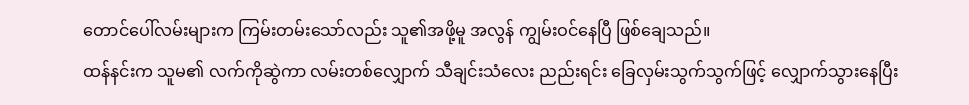တောင်ပေါ်လမ်းများက ကြမ်းတမ်းသော်လည်း သူ၏အဖို့မူ အလွန် ကျွမ်းဝင်နေပြီ ဖြစ်ချေသည်။
ထန်နင်းက သူမ၏ လက်ကိုဆွဲကာ လမ်းတစ်လျှောက် သီချင်းသံလေး ညည်းရင်း ခြေလှမ်းသွက်သွက်ဖြင့် လျှောက်သွားနေပြီး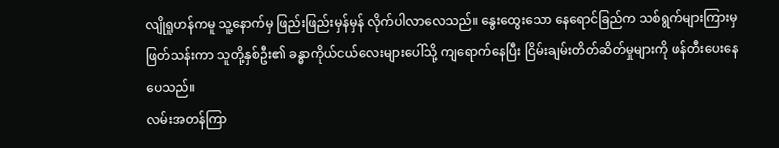လျိုရူဟန်ကမူ သူ့နောက်မှ ဖြည်းဖြည်းမှန်မှန် လိုက်ပါလာလေသည်။ နွေးထွေးသော နေရောင်ခြည်က သစ်ရွက်များကြားမှ ဖြတ်သန်းကာ သူတို့နှစ်ဦး၏ ခန္ဓာကိုယ်ငယ်လေးများပေါ်သို့ ကျရောက်နေပြီး ငြိမ်းချမ်းတိတ်ဆိတ်မှုများကို ဖန်တီးပေးနေပေသည်။
လမ်းအတန်ကြာ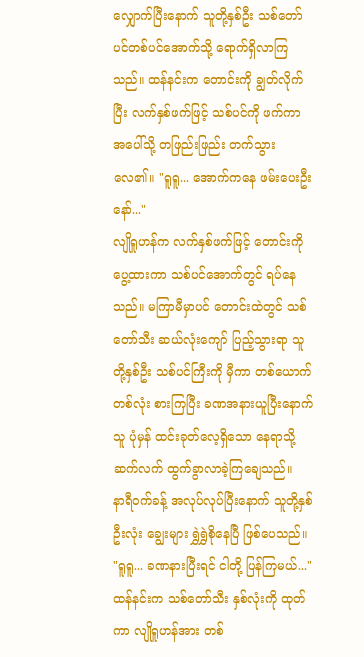လျှောက်ပြီးနောက် သူတို့နှစ်ဦး သစ်တော်ပင်တစ်ပင်အောက်သို့ ရောက်ရှိလာကြသည်။ ထန်နင်းက တောင်းကို ချွတ်လိုက်ပြီး လက်နှစ်ဖက်ဖြင့် သစ်ပင်ကို ဖက်ကာ အပေါ်သို့ တဖြည်းဖြည်း တက်သွားလေ၏။ "ရူရူ... အောက်ကနေ ဖမ်းပေးဦးနော်..."
လျိုရူဟန်က လက်နှစ်ဖက်ဖြင့် တောင်းကို ပွေ့ထားကာ သစ်ပင်အောက်တွင် ရပ်နေသည်။ မကြာမီမှာပင် တောင်းထဲတွင် သစ်တော်သီး ဆယ်လုံးကျော် ပြည့်သွားရာ သူတို့နှစ်ဦး သစ်ပင်ကြီးကို မှီကာ တစ်ယောက်တစ်လုံး စားကြပြီး ခဏအနားယူပြီးနောက် သူ ပုံမှန် ထင်းခုတ်လေ့ရှိသော နေရာသို့ ဆက်လက် ထွက်ခွာလာခဲ့ကြချေသည်။
နာရီဝက်ခန့် အလုပ်လုပ်ပြီးနောက် သူတို့နှစ်ဦးလုံး ချွေးများ ရွှဲရွှဲစိုနေပြီ ဖြစ်ပေသည်။
"ရူရူ... ခဏနားပြီးရင် ငါတို့ ပြန်ကြမယ်..." ထန်နင်းက သစ်တော်သီး နှစ်လုံးကို ထုတ်ကာ လျိုရူဟန်အား တစ်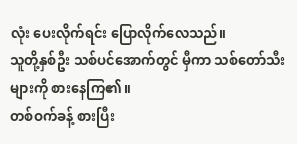လုံး ပေးလိုက်ရင်း ပြောလိုက်လေသည်။
သူတို့နှစ်ဦး သစ်ပင်အောက်တွင် မှီကာ သစ်တော်သီးများကို စားနေကြ၏။
တစ်ဝက်ခန့် စားပြီး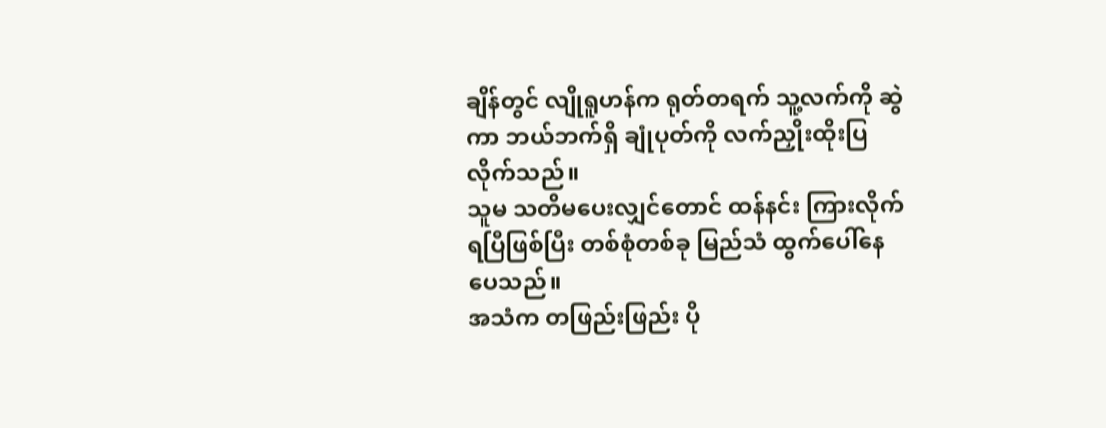ချိန်တွင် လျိုရူဟန်က ရုတ်တရက် သူ့လက်ကို ဆွဲကာ ဘယ်ဘက်ရှိ ချုံပုတ်ကို လက်ညှိုးထိုးပြလိုက်သည်။
သူမ သတိမပေးလျှင်တောင် ထန်နင်း ကြားလိုက်ရပြီဖြစ်ပြီး တစ်စုံတစ်ခု မြည်သံ ထွက်ပေါ်နေပေသည်။
အသံက တဖြည်းဖြည်း ပို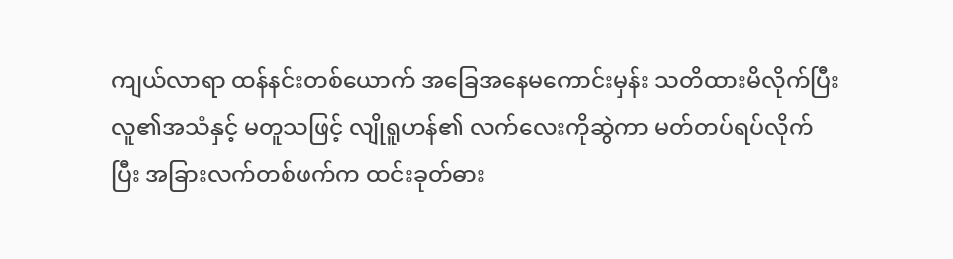ကျယ်လာရာ ထန်နင်းတစ်ယောက် အခြေအနေမကောင်းမှန်း သတိထားမိလိုက်ပြီး လူ၏အသံနှင့် မတူသဖြင့် လျိုရူဟန်၏ လက်လေးကိုဆွဲကာ မတ်တပ်ရပ်လိုက်ပြီး အခြားလက်တစ်ဖက်က ထင်းခုတ်ဓား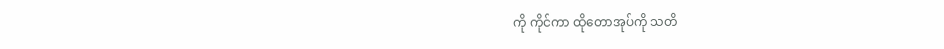ကို ကိုင်ကာ ထိုတောအုပ်ကို သတိ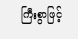ကြီးစွာဖြင့်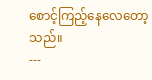စောင့်ကြည့်နေလေတော့သည်။
---